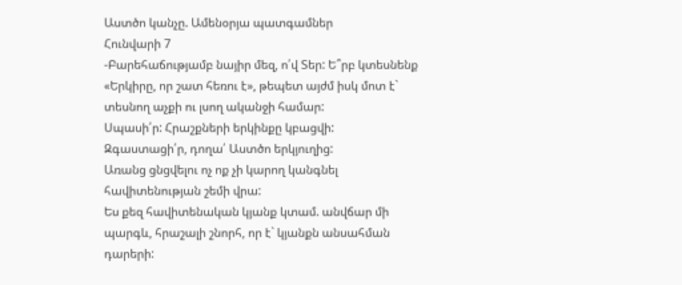Աստծո կանչը. Ամենօրյա պատգամներ
Հունվարի 7
-Բարեհաճությամբ նայիր մեզ, ո՛վ Տեր: Ե՞րբ կտեսնենք «Երկիրը, որ շատ հեռու է», թեպետ այժմ իսկ մոտ է` տեսնող աչքի ու լսող ականջի համար:
Սպասի՛ր: Հրաշքների երկինքը կբացվի:
Զգաստացի՛ր, դողա՛ Աստծո երկյուղից:
Առանց ցնցվելու ոչ ոք չի կարող կանգնել հավիտենության շեմի վրա:
Ես քեզ հավիտենական կյանք կտամ. անվճար մի պարգև, հրաշալի շնորհ, որ է` կյանքն անսահման դարերի: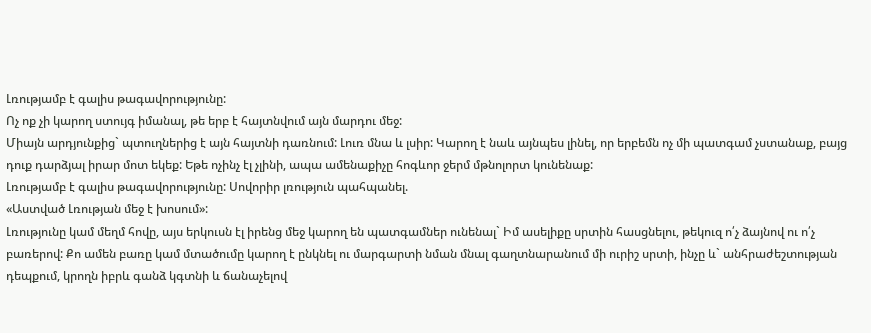Լռությամբ է գալիս թագավորությունը:
Ոչ ոք չի կարող ստույգ իմանալ, թե երբ է հայտնվում այն մարդու մեջ:
Միայն արդյունքից` պտուղներից է այն հայտնի դառնում: Լուռ մնա և լսիր: Կարող է նաև այնպես լինել, որ երբեմն ոչ մի պատգամ չստանաք, բայց դուք դարձյալ իրար մոտ եկեք: Եթե ոչինչ էլ չլինի, ապա ամենաքիչը հոգևոր ջերմ մթնոլորտ կունենաք:
Լռությամբ է գալիս թագավորությունը: Սովորիր լռություն պահպանել.
«Աստված Լռության մեջ է խոսում»:
Լռությունը կամ մեղմ հովը, այս երկուսն էլ իրենց մեջ կարող են պատգամներ ունենալ` Իմ ասելիքը սրտին հասցնելու, թեկուզ ո՛չ ձայնով ու ո՛չ բառերով: Քո ամեն բառը կամ մտածումը կարող է ընկնել ու մարգարտի նման մնալ գաղտնարանում մի ուրիշ սրտի, ինչը և` անհրաժեշտության դեպքում, կրողն իբրև գանձ կգտնի և ճանաչելով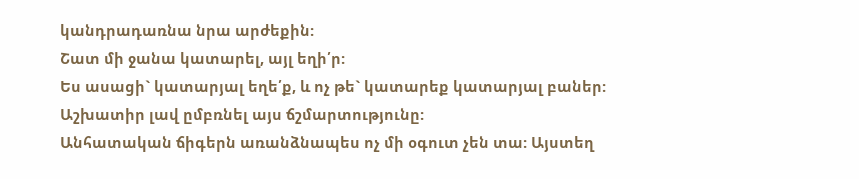կանդրադառնա նրա արժեքին:
Շատ մի ջանա կատարել, այլ եղի՛ր:
Ես ասացի` կատարյալ եղե՛ք, և ոչ թե` կատարեք կատարյալ բաներ:
Աշխատիր լավ ըմբռնել այս ճշմարտությունը:
Անհատական ճիգերն առանձնապես ոչ մի օգուտ չեն տա: Այստեղ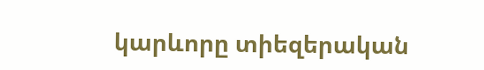կարևորը տիեզերական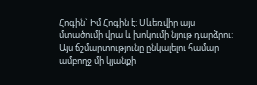Հոգին` Իմ Հոգին է: Սևեռվիր այս մտածումի վրա և խոկումի նյութ դարձրու: Այս ճշմարտությունը ընկալելու համար ամբողջ մի կյանքի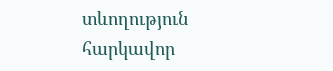տևողություն հարկավոր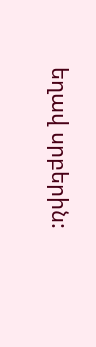եղավ սրբերին: